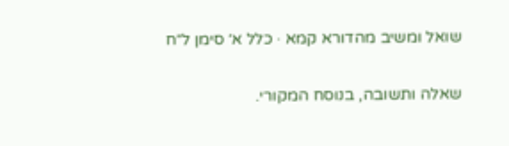שואל ומשיב מהדורא קמא · כלל א׳ סימן ל״ח

שאלה ותשובה, בנוסח המקורי.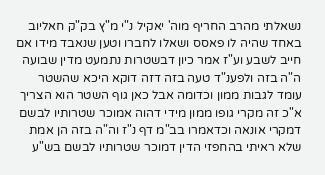נשאלתי מהרב החריף מוה' יאקיל נ"י מ"ץ בק"ק חאליוב באחד שהיה לו פאסס ושאלו לחברו וטען שנאבד מידו אם חייב לשבע וע"ז אמר כיון דבשטרות נתמעט מדין שבועה ה"ה בזה ולפענ"ד טעה בזה דזה דוקא היכא שהשטר עומד לגבות ממון וכדומה אבל כאן גוף השטר הוא הצריך א"כ זה מקרי גופו ממון מידי דהוה אמוכר שטרותיו לבשם דמקרי אונאה וכדאמרו בב"מ דף נ"ז וה"ה בזה הן אמת שלא ראיתי בהחפזי הדין דמוכר שטרותיו לבשם בש"ע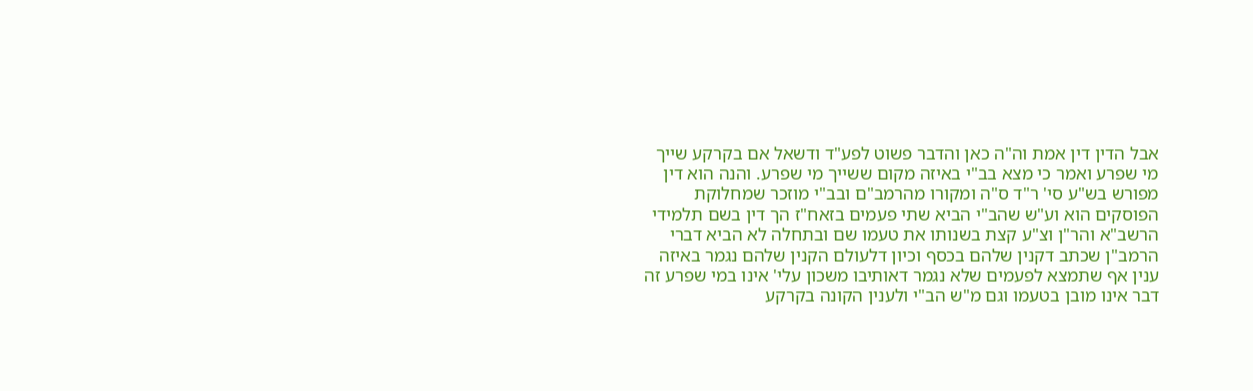אבל הדין דין אמת וה"ה כאן והדבר פשוט לפע"ד ודשאל אם בקרקע שייך מי שפרע ואמר כי מצא בב"י באיזה מקום ששייך מי שפרע. והנה הוא דין מפורש בש"ע סי' ר"ד ס"ה ומקורו מהרמב"ם ובב"י מוזכר שמחלוקת הפוסקים הוא וע"ש שהב"י הביא שתי פעמים בזאח"ז הך דין בשם תלמידי הרשב"א והר"ן וצ"ע קצת בשנותו את טעמו שם ובתחלה לא הביא דברי הרמב"ן שכתב דקנין שלהם בכסף וכיון דלעולם הקנין שלהם נגמר באיזה ענין אף שתמצא לפעמים שלא נגמר דאותיבו משכון עלי' אינו במי שפרע זה דבר אינו מובן בטעמו וגם מ"ש הב"י ולענין הקונה בקרקע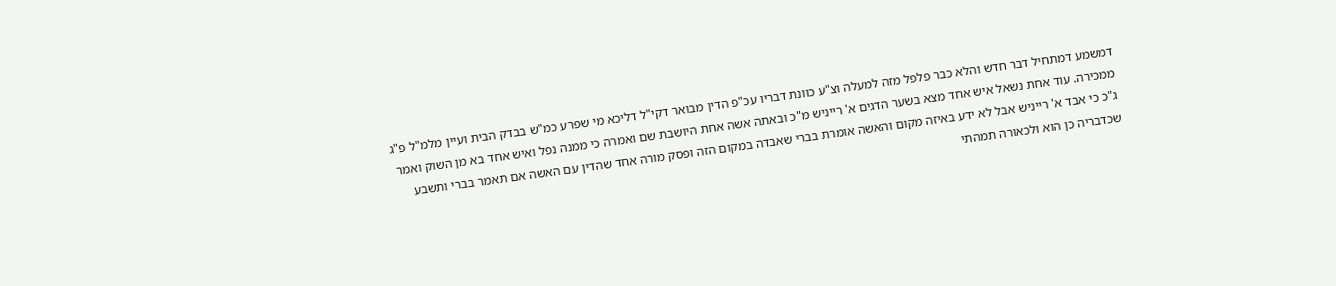דמשמע דמתחיל דבר חדש והלא כבר פלפל מזה למעלה וצ"ע כוונת דבריו עכ"פ הדין מבואר דקי"ל דליכא מי שפרע כמ"ש בבדק הבית ועיין מלמ"ל פ"ג ממכירה. עוד אחת נשאל איש אחד מצא בשער הדגים א' רייניש מ"כ ובאתה אשה אחת היושבת שם ואמרה כי ממנה נפל ואיש אחד בא מן השוק ואמר ג"כ כי אבד א' רייניש אבל לא ידע באיזה מקום והאשה אומרת בברי שאבדה במקום הזה ופסק מורה אחד שהדין עם האשה אם תאמר בברי ותשבע שכדבריה כן הוא ולכאורה תמהתי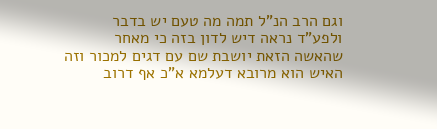וגם הרב הנ"ל תמה מה טעם יש בדבר ולפע"ד נראה דיש לדון בזה כי מאחר שהאשה הזאת יושבת שם עם דגים למכור וזה האיש הוא מרובא דעלמא א"כ אף דרוב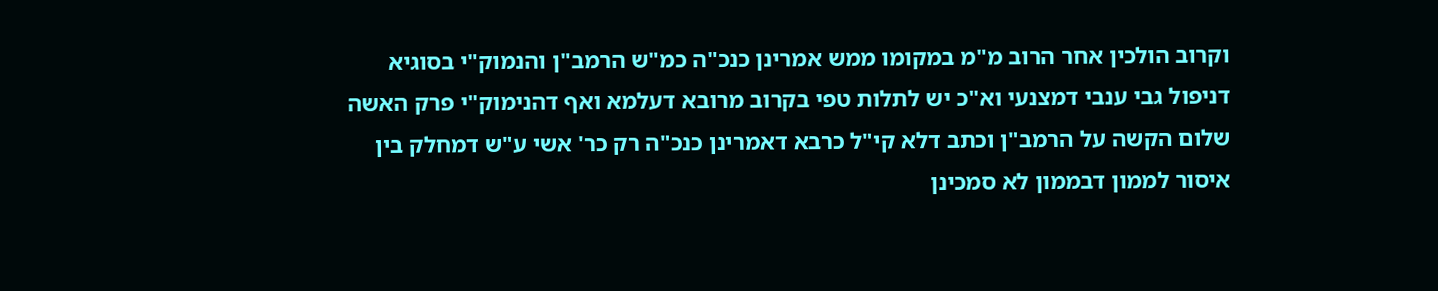וקרוב הולכין אחר הרוב מ"מ במקומו ממש אמרינן כנכ"ה כמ"ש הרמב"ן והנמוק"י בסוגיא דניפול גבי ענבי דמצנעי וא"כ יש לתלות טפי בקרוב מרובא דעלמא ואף דהנימוק"י פרק האשה שלום הקשה על הרמב"ן וכתב דלא קי"ל כרבא דאמרינן כנכ"ה רק כר' אשי ע"ש דמחלק בין איסור לממון דבממון לא סמכינן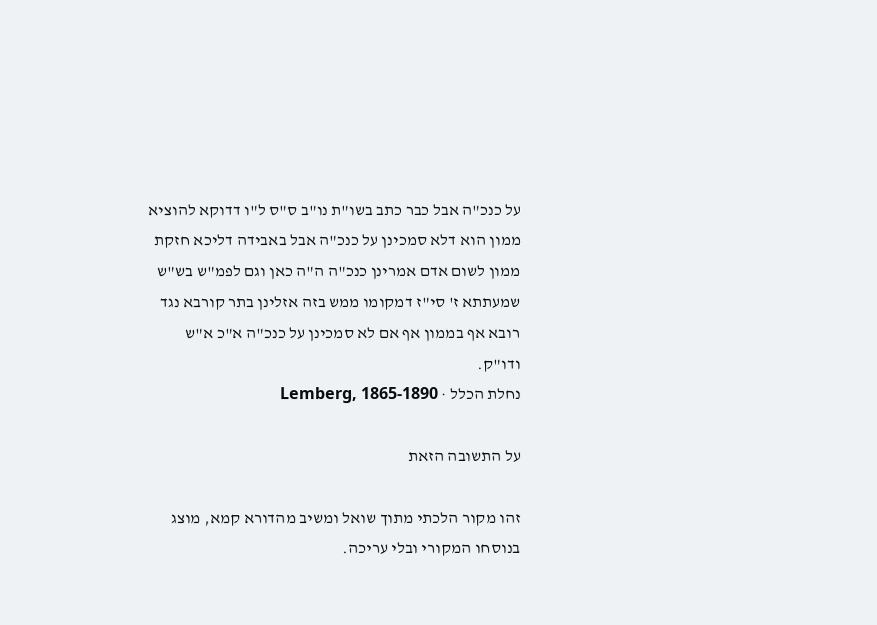על כנכ"ה אבל כבר כתב בשו"ת נו"ב ס"ס ל"ו דדוקא להוציא ממון הוא דלא סמכינן על כנכ"ה אבל באבידה דליכא חזקת ממון לשום אדם אמרינן כנכ"ה ה"ה כאן וגם לפמ"ש בש"ש שמעתתא ז' סי"ז דמקומו ממש בזה אזלינן בתר קורבא נגד רובא אף בממון אף אם לא סמכינן על כנכ"ה א"כ א"ש ודו"ק.
נחלת הכלל · Lemberg, 1865-1890

על התשובה הזאת

זהו מקור הלכתי מתוך שואל ומשיב מהדורא קמא, מוצג בנוסחו המקורי ובלי עריכה.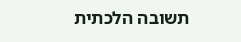תשובה הלכתית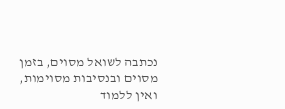נכתבה לשואל מסוים, בזמן מסוים ובנסיבות מסוימות, ואין ללמוד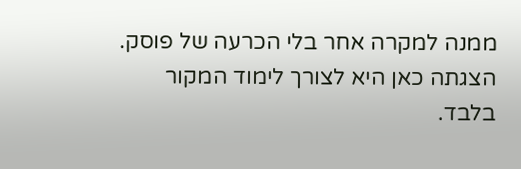ממנה למקרה אחר בלי הכרעה של פוסק. הצגתה כאן היא לצורך לימוד המקור בלבד.